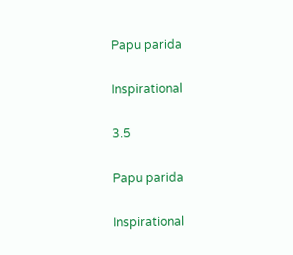Papu parida

Inspirational

3.5

Papu parida

Inspirational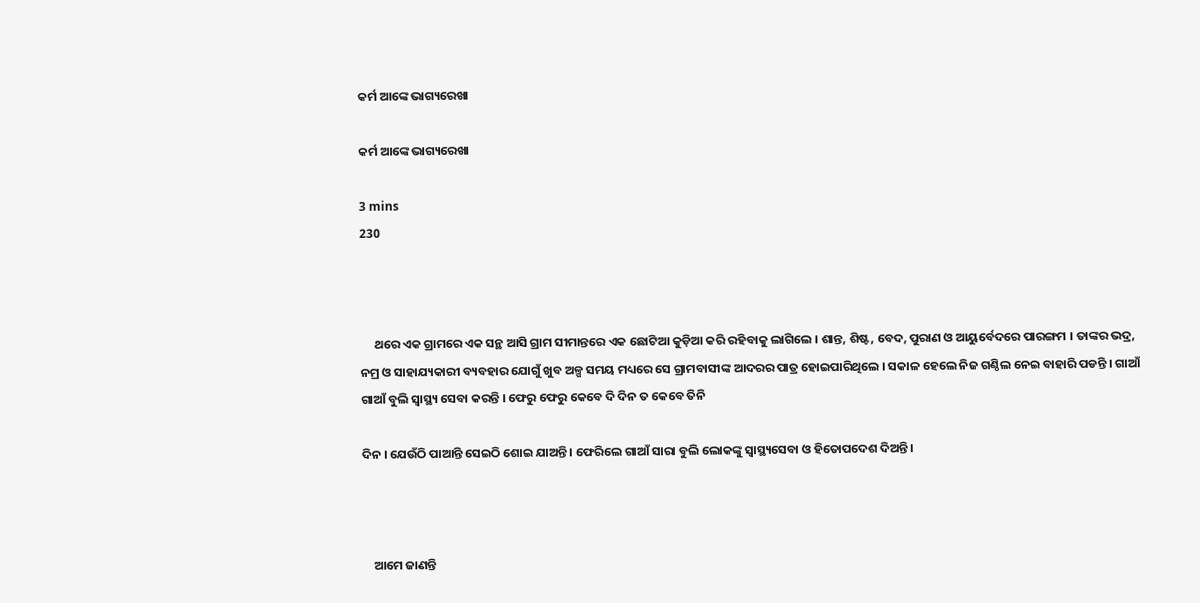କର୍ମ ଆଙ୍କେ ଭାଗ୍ୟରେଖା

କର୍ମ ଆଙ୍କେ ଭାଗ୍ୟରେଖା

3 mins
230



     ଥରେ ଏକ ଗ୍ରାମରେ ଏକ ସନ୍ଥ ଆସି ଗ୍ରାମ ସୀମାନ୍ତରେ ଏକ ଛୋଟିଆ କୁଡ଼ିଆ କରି ରହିବାକୁ ଲାଗିଲେ । ଶାନ୍ତ, ଶିଷ୍ଟ, ବେଦ, ପୁରାଣ ଓ ଆୟୁର୍ବେଦରେ ପାରଙ୍ଗମ । ତାଙ୍କର ଭଦ୍ର, ନମ୍ର ଓ ସାହାଯ୍ୟକାରୀ ବ୍ୟବହାର ଯୋଗୁଁ ଖୁବ ଅଳ୍ପ ସମୟ ମଧ୍ୟରେ ସେ ଗ୍ରାମବାସୀଙ୍କ ଆଦରର ପାତ୍ର ହୋଇପାରିଥିଲେ । ସକାଳ ହେଲେ ନିଜ ଗଣ୍ଠିଲ ନେଇ ବାହାରି ପଡନ୍ତି । ଗାଆଁ ଗାଆଁ ବୁଲି ସ୍ୱାସ୍ଥ୍ୟ ସେବା କରନ୍ତି । ଫେରୁ ଫେରୁ କେବେ ଦି ଦିନ ତ କେବେ ତିନି

ଦିନ । ଯେଉଁଠି ପାଆନ୍ତି ସେଇଠି ଶୋଇ ଯାଅନ୍ତି । ଫେରିଲେ ଗାଆଁ ସାରା ବୁଲି ଲୋକଙ୍କୁ ସ୍ୱାସ୍ଥ୍ୟସେବା ଓ ହିତୋପଦେଶ ଦିଅନ୍ତି ।



    ଆମେ ଜାଣନ୍ତି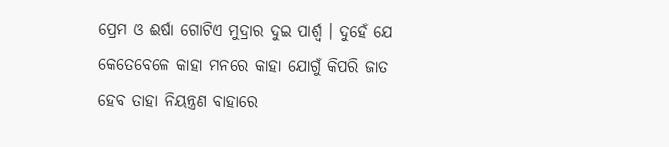ପ୍ରେମ ଓ ଈର୍ଷା ଗୋଟିଏ ମୁଦ୍ରାର ଦୁଇ ପାର୍ଶ୍ୱ । ଦୁହେଁ ଯେ କେତେବେଳେ କାହା ମନରେ କାହା ଯୋଗୁଁ କିପରି ଜାତ ହେବ ତାହା ନିୟନ୍ତ୍ରଣ ବାହାରେ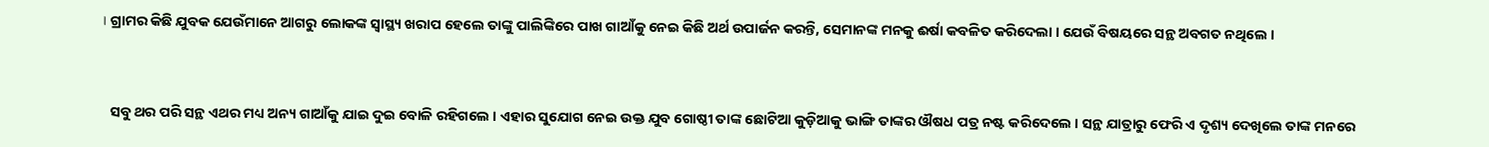। ଗ୍ରାମର କିଛି ଯୁବକ ଯେଉଁମାନେ ଆଗରୁ ଲୋକଙ୍କ ସ୍ୱାସ୍ଥ୍ୟ ଖରାପ ହେଲେ ତାଙ୍କୁ ପାଲିଙ୍କିରେ ପାଖ ଗାଆଁକୁ ନେଇ କିଛି ଅର୍ଥ ଉପାର୍ଜନ କରନ୍ତି, ସେମାନଙ୍କ ମନକୁ ଈର୍ଷା କବଳିତ କରିଦେଲା । ଯେଉଁ ବିଷୟରେ ସନ୍ଥ ଅବଗତ ନଥିଲେ ।



   ସବୁ ଥର ପରି ସନ୍ଥ ଏଥର ମଧ୍ୟ ଅନ୍ୟ ଗାଆଁକୁ ଯାଇ ଦୁଇ ବୋଳି ରହିଗଲେ । ଏହାର ସୁଯୋଗ ନେଇ ଉକ୍ତ ଯୁବ ଗୋଷ୍ଠୀ ତାଙ୍କ ଛୋଟିଆ କୁଡ଼ିଆକୁ ଭାଙ୍ଗି ତାଙ୍କର ଔଷଧ ପତ୍ର ନଷ୍ଟ କରିଦେଲେ । ସନ୍ଥ ଯାତ୍ରାରୁ ଫେରି ଏ ଦୃଶ୍ୟ ଦେଖିଲେ ତାଙ୍କ ମନରେ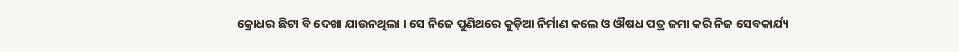କ୍ରୋଧର ଛିଟା ବି ଦେଖା ଯାଉନଥିଲା । ସେ ନିଜେ ପୁଣିଥରେ କୁଡ଼ିଆ ନିର୍ମାଣ କଲେ ଓ ଔଷଧ ପତ୍ର ଜମା କରି ନିଜ ସେବକାର୍ଯ୍ୟ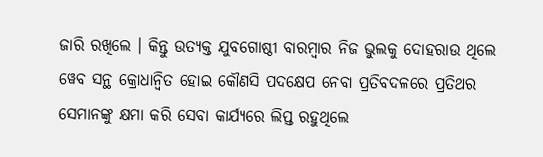ଜାରି ରଖିଲେ । କିନ୍ତୁ ଉତ୍ୟକ୍ତ ଯୁବଗୋଷ୍ଠୀ ବାରମ୍ବାର ନିଜ ଭୁଲକୁ ଦୋହରାଉ ଥିଲେ ୱେବ ସନ୍ଥ କ୍ରୋଧାନ୍ଵିତ ହୋଇ କୌଣସି ପଦକ୍ଷେପ ନେବା ପ୍ରତିବଦଳରେ ପ୍ରତିଥର ସେମାନଙ୍କୁ କ୍ଷମା କରି ସେବା କାର୍ଯ୍ୟରେ ଲିପ୍ତ ରହୁଥିଲେ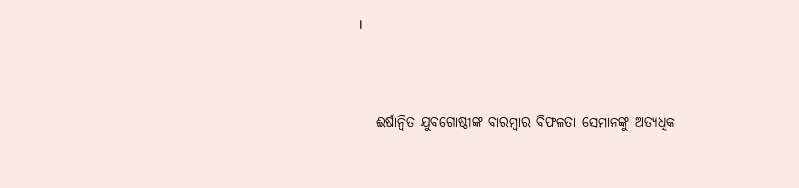।



   ଈର୍ଷାନ୍ୱିତ ଯୁବଗୋଷ୍ଠୀଙ୍କ ବାରମ୍ବାର ବିଫଳତା ସେମାନଙ୍କୁ ଅତ୍ୟଧିକ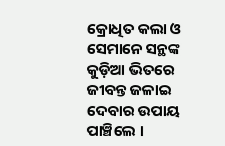କ୍ରୋଧିତ କଲା ଓ ସେମାନେ ସନ୍ଥଙ୍କ କୁଡ଼ିଆ ଭିତରେ ଜୀବନ୍ତ ଜଳାଇ ଦେବାର ଉପାୟ ପାଞ୍ଚିଲେ ।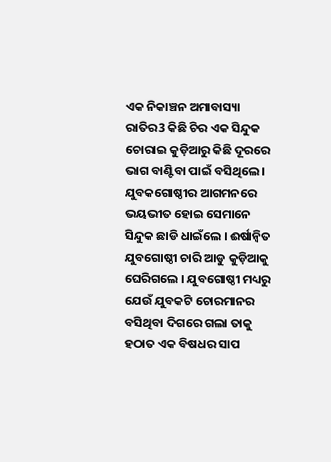ଏକ ନିକାଞ୍ଚନ ଅମାବାସ୍ୟା ରାତିର3 କିଛି ଚିର ଏକ ସିନ୍ଦୁକ ଚୋରାଇ କୁଡ଼ିଆରୁ କିଛି ଦୂରରେ ଭାଗ ବାଣ୍ଟିବା ପାଇଁ ବସିଥିଲେ । ଯୁବକଗୋଷ୍ଠୀର ଆଗମନରେ ଭୟଭୀତ ହୋଇ ସେମାନେ ସିନ୍ଦୁକ ଛାଡି ଧାଇଁଲେ । ଈର୍ଷାନ୍ୱିତ ଯୁବଗୋଷ୍ଠୀ ଚାରି ଆଡୁ କୁଡ଼ିଆକୁ ଘେରିଗଲେ । ଯୁବଗୋଷ୍ଠୀ ମଧ୍ୟରୁ ଯେଉଁ ଯୁବକଟି ଚୋରମାନର ବସିଥିବା ଦିଗରେ ଗଲା ତାକୁ ହଠାତ ଏକ ବିଷଧର ସାପ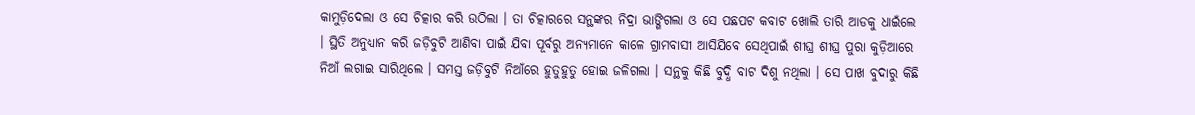କାମୁଡ଼ିଦେଲା ଓ ସେ ଚିତ୍କାର କରି ଉଠିଲା । ତା ଚିତ୍କାରରେ ସନ୍ଥଙ୍କର ନିଦ୍ରା ଭାଙ୍ଗିଗଲା ଓ ସେ ପଛପଟ କବାଟ ଖୋଲି ତାରି ଆଡକୁ ଧାଇଁଲେ । ସ୍ଥିତି ଅନୁଧ୍ୟାନ କରି ଜଡ଼ିବୁଟି ଆଣିବା ପାଇଁ ଯିବା ପୂର୍ବରୁ ଅନ୍ୟମାନେ କାଳେ ଗ୍ରାମବାସୀ ଆସିଯିବେ ସେଥିପାଇଁ ଶୀଘ୍ର ଶୀଘ୍ର ପୁରା କୁଡ଼ିଆରେ ନିଆଁ ଲଗାଇ ସାରିଥିଲେ । ସମସ୍ତ ଜଡ଼ିବୁଟି ନିଆଁରେ ହୁତୁହୁତୁ ହୋଇ ଜଳିଗଲା । ସନ୍ଥକୁ କିଛି ବୁଦ୍ଧି ବାଟ ଦିଶୁ ନଥିଲା । ସେ ପାଖ ବୁଦାରୁ କିଛି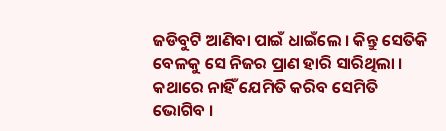ଜଡିବୁଟି ଆଣିବା ପାଇଁ ଧାଇଁଲେ । କିନ୍ତୁ ସେତିକି ବେଳକୁ ସେ ନିଜର ପ୍ରାଣ ହାରି ସାରିଥିଲା । କଥାରେ ନାହିଁ ଯେମିତି କରିବ ସେମିତି ଭୋଗିବ ।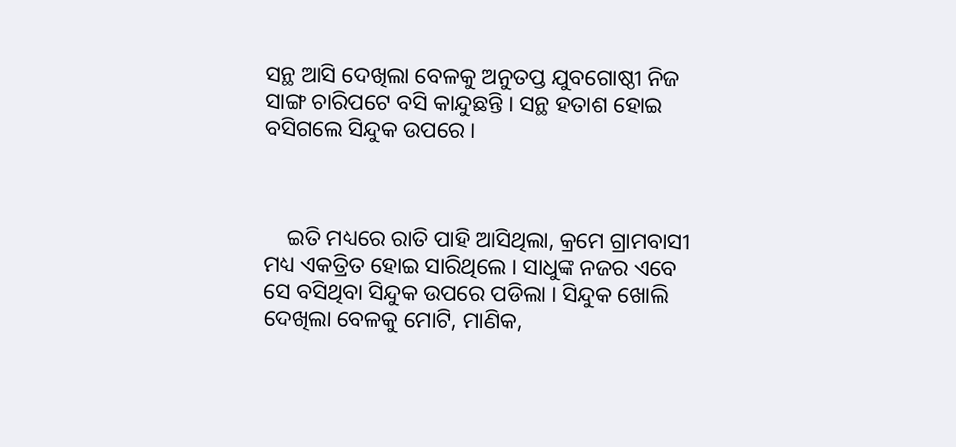ସନ୍ଥ ଆସି ଦେଖିଲା ବେଳକୁ ଅନୁତପ୍ତ ଯୁବଗୋଷ୍ଠୀ ନିଜ ସାଙ୍ଗ ଚାରିପଟେ ବସି କାନ୍ଦୁଛନ୍ତି । ସନ୍ଥ ହତାଶ ହୋଇ ବସିଗଲେ ସିନ୍ଦୁକ ଉପରେ ।



    ଇତି ମଧ୍ୟରେ ରାତି ପାହି ଆସିଥିଲା, କ୍ରମେ ଗ୍ରାମବାସୀ ମଧ୍ୟ ଏକତ୍ରିତ ହୋଇ ସାରିଥିଲେ । ସାଧୁଙ୍କ ନଜର ଏବେ ସେ ବସିଥିବା ସିନ୍ଦୁକ ଉପରେ ପଡିଲା । ସିନ୍ଦୁକ ଖୋଲି ଦେଖିଲା ବେଳକୁ ମୋଟି, ମାଣିକ,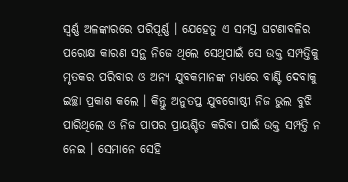ସ୍ୱର୍ଣ୍ଣ ଅଳଙ୍କାରରେ ପରିପୂର୍ଣ୍ଣ । ଯେହେତୁ ଏ ସମସ୍ତ ଘଟଣାବଳିର ପରୋକ୍ଷ କାରଣ ସନ୍ଥ ନିଜେ ଥିଲେ ସେଥିପାଇଁ ସେ ଉକ୍ତ ସମ୍ପତ୍ତିକୁ ମୃତକର ପରିବାର ଓ ଅନ୍ୟ ଯୁବକମାନଙ୍କ ମଧ୍ୟରେ ବାଣ୍ଟି ଦେବାକୁ ଇଚ୍ଛା ପ୍ରକାଶ କଲେ । କିନ୍ତୁ ଅନୁତପ୍ତ ଯୁବଗୋଷ୍ଠୀ ନିଜ ଭୁଲ ବୁଝି ପାରିଥିଲେ ଓ ନିଜ ପାପର ପ୍ରାୟଶ୍ଚିତ କରିବା ପାଇଁ ଉକ୍ତ ସମ୍ପତ୍ତି ନ ନେଇ । ସେମାନେ ସେହି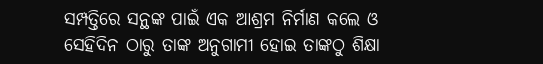ସମ୍ପତ୍ତିରେ ସନ୍ଥଙ୍କ ପାଇଁ ଏକ ଆଶ୍ରମ ନିର୍ମାଣ କଲେ ଓ ସେହିଦିନ ଠାରୁ ତାଙ୍କ ଅନୁଗାମୀ ହୋଇ ତାଙ୍କଠୁ ଶିକ୍ଷା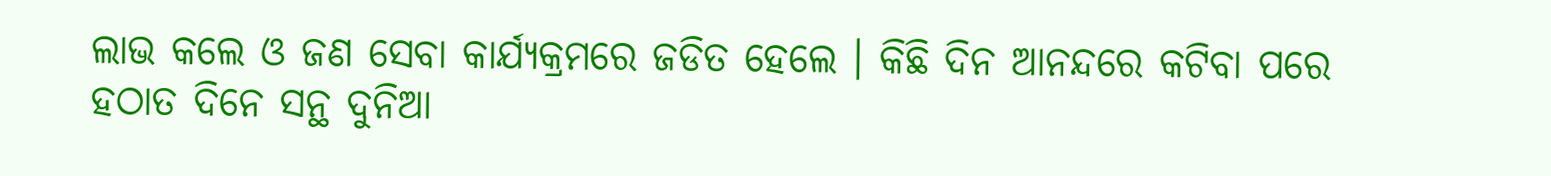ଲାଭ କଲେ ଓ ଜଣ ସେବା କାର୍ଯ୍ୟକ୍ରମରେ ଜଡିତ ହେଲେ । କିଛି ଦିନ ଆନନ୍ଦରେ କଟିବା ପରେ ହଠାତ ଦିନେ ସନ୍ଥ ଦୁନିଆ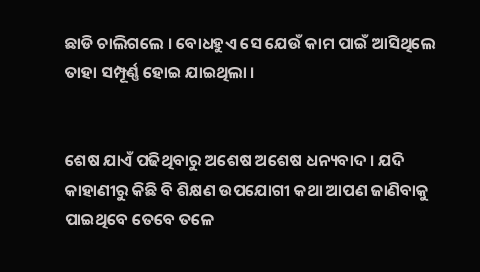ଛାଡି ଚାଲିଗଲେ । ବୋଧହୁଏ ସେ ଯେଉଁ କାମ ପାଇଁ ଆସିଥିଲେ ତାହା ସମ୍ପୂର୍ଣ୍ଣ ହୋଇ ଯାଇଥିଲା ।


ଶେଷ ଯାଏଁ ପଢିଥିବାରୁ ଅଶେଷ ଅଶେଷ ଧନ୍ୟବାଦ । ଯଦି କାହାଣୀରୁ କିଛି ବି ଶିକ୍ଷଣ ଉପଯୋଗୀ କଥା ଆପଣ ଜାଣିବାକୁ ପାଇଥିବେ ତେବେ ତଳେ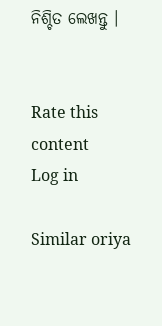ନିଶ୍ଚିତ ଲେଖନ୍ତୁ ।


Rate this content
Log in

Similar oriya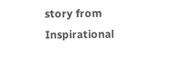story from Inspirational